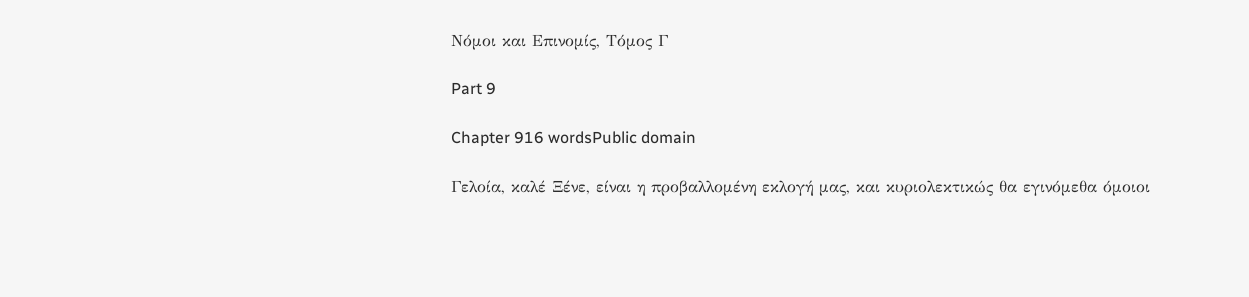Νόμοι και Επινομίς, Τόμος Γ

Part 9

Chapter 916 wordsPublic domain

Γελοία, καλέ Ξένε, είναι η προβαλλομένη εκλογή μας, και κυριολεκτικώς θα εγινόμεθα όμοιοι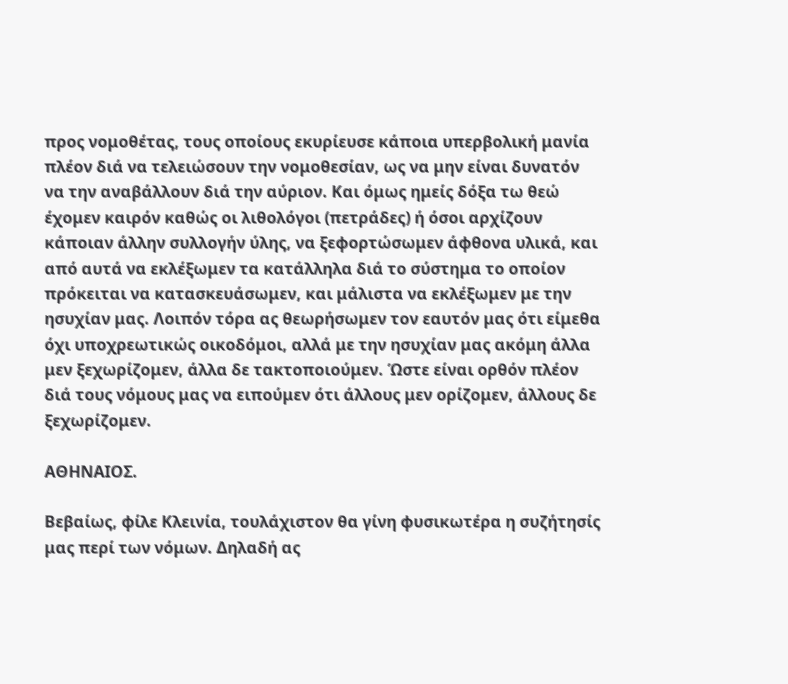προς νομοθέτας, τους οποίους εκυρίευσε κάποια υπερβολική μανία πλέον διά να τελειώσουν την νομοθεσίαν, ως να μην είναι δυνατόν να την αναβάλλουν διά την αύριον. Και όμως ημείς δόξα τω θεώ έχομεν καιρόν καθώς οι λιθολόγοι (πετράδες) ή όσοι αρχίζουν κάποιαν άλλην συλλογήν ύλης, να ξεφορτώσωμεν άφθονα υλικά, και από αυτά να εκλέξωμεν τα κατάλληλα διά το σύστημα το οποίον πρόκειται να κατασκευάσωμεν, και μάλιστα να εκλέξωμεν με την ησυχίαν μας. Λοιπόν τόρα ας θεωρήσωμεν τον εαυτόν μας ότι είμεθα όχι υποχρεωτικώς οικοδόμοι, αλλά με την ησυχίαν μας ακόμη άλλα μεν ξεχωρίζομεν, άλλα δε τακτοποιούμεν. Ώστε είναι ορθόν πλέον διά τους νόμους μας να ειπούμεν ότι άλλους μεν ορίζομεν, άλλους δε ξεχωρίζομεν.

ΑΘΗΝΑΙΟΣ.

Βεβαίως, φίλε Κλεινία, τουλάχιστον θα γίνη φυσικωτέρα η συζήτησίς μας περί των νόμων. Δηλαδή ας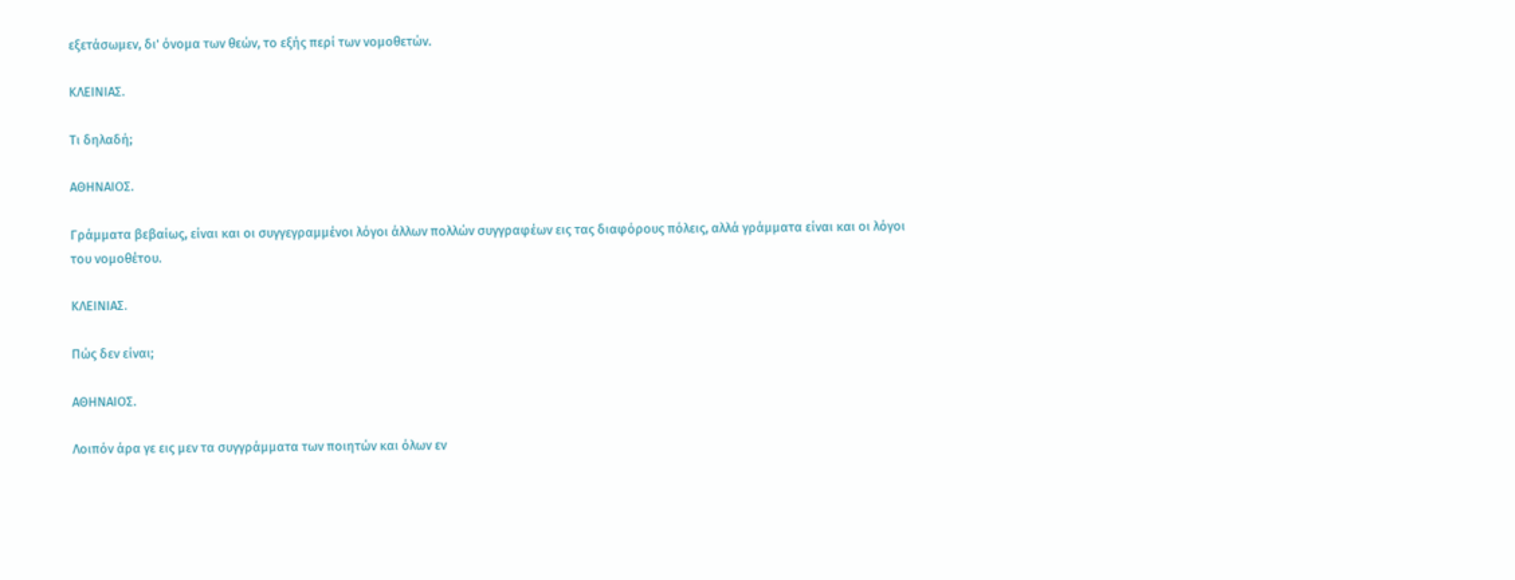εξετάσωμεν, δι' όνομα των θεών, το εξής περί των νομοθετών.

ΚΛΕΙΝΙΑΣ.

Τι δηλαδή;

ΑΘΗΝΑΙΟΣ.

Γράμματα βεβαίως, είναι και οι συγγεγραμμένοι λόγοι άλλων πολλών συγγραφέων εις τας διαφόρους πόλεις, αλλά γράμματα είναι και οι λόγοι του νομοθέτου.

ΚΛΕΙΝΙΑΣ.

Πώς δεν είναι;

ΑΘΗΝΑΙΟΣ.

Λοιπόν άρα γε εις μεν τα συγγράμματα των ποιητών και όλων εν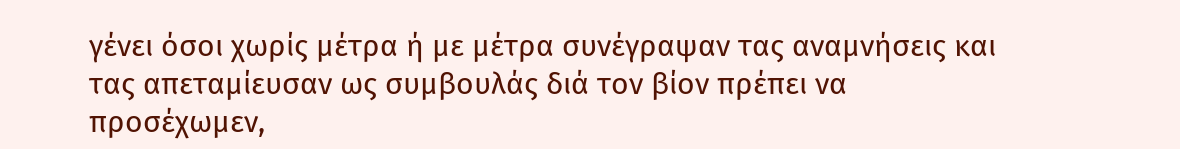γένει όσοι χωρίς μέτρα ή με μέτρα συνέγραψαν τας αναμνήσεις και τας απεταμίευσαν ως συμβουλάς διά τον βίον πρέπει να προσέχωμεν,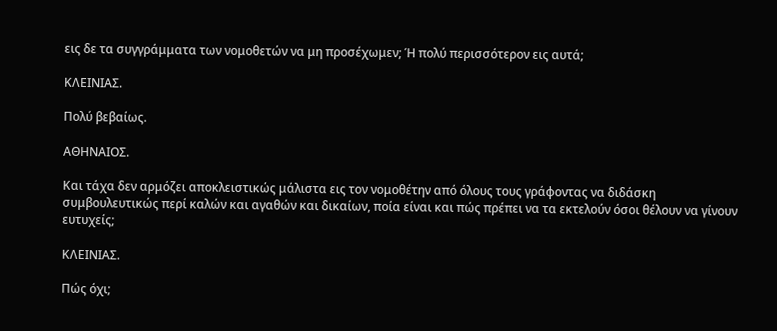εις δε τα συγγράμματα των νομοθετών να μη προσέχωμεν; Ή πολύ περισσότερον εις αυτά;

ΚΛΕΙΝΙΑΣ.

Πολύ βεβαίως.

ΑΘΗΝΑΙΟΣ.

Και τάχα δεν αρμόζει αποκλειστικώς μάλιστα εις τον νομοθέτην από όλους τους γράφοντας να διδάσκη συμβουλευτικώς περί καλών και αγαθών και δικαίων, ποία είναι και πώς πρέπει να τα εκτελούν όσοι θέλουν να γίνουν ευτυχείς;

ΚΛΕΙΝΙΑΣ.

Πώς όχι;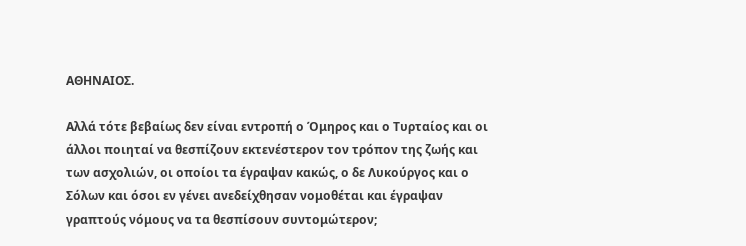ΑΘΗΝΑΙΟΣ.

Αλλά τότε βεβαίως δεν είναι εντροπή ο Όμηρος και ο Τυρταίος και οι άλλοι ποιηταί να θεσπίζουν εκτενέστερον τον τρόπον της ζωής και των ασχολιών, οι οποίοι τα έγραψαν κακώς, ο δε Λυκούργος και ο Σόλων και όσοι εν γένει ανεδείχθησαν νομοθέται και έγραψαν γραπτούς νόμους να τα θεσπίσουν συντομώτερον;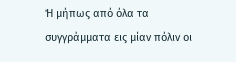Ή μήπως από όλα τα συγγράμματα εις μίαν πόλιν οι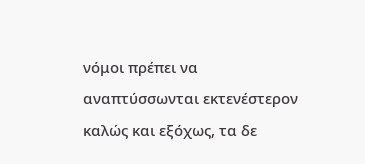νόμοι πρέπει να αναπτύσσωνται εκτενέστερον καλώς και εξόχως, τα δε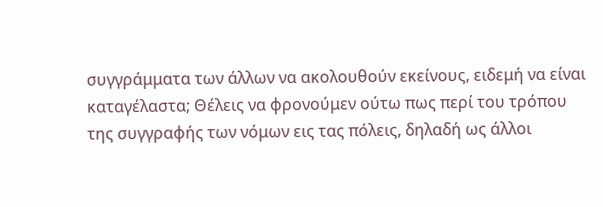συγγράμματα των άλλων να ακολουθούν εκείνους, ειδεμή να είναι καταγέλαστα; Θέλεις να φρονούμεν ούτω πως περί του τρόπου της συγγραφής των νόμων εις τας πόλεις, δηλαδή ως άλλοι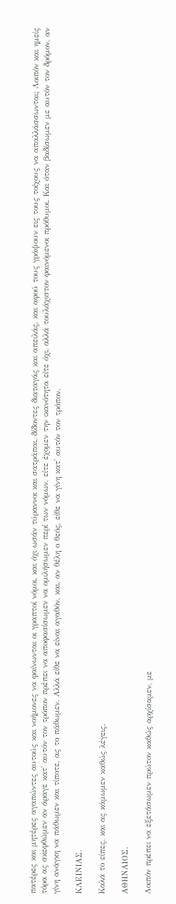πατέρες και μητέρες αγαπώντες αυτούς και νοήμονες να φαίνωνται οι γραπτοί νόμοι, και όχι ωσάν τύραννοι και σατράπαι, δίδοντες διαταγάς και απειλάς, και αφού τους γράψουν εις τους τοίχους να απαλλάσσωνται; Λοιπόν και ημείς τόρα ας σκεφθώμεν αν άραγε κατ' αυτόν τον τρόπον πρέπει να αποφασίσωμεν να ομιλήσωμεν περί των νόμων, είτε έχομεν την ικανότητα είτε όχι, αλλά τουλάχιστον φαινόμενοι πρόθυμοι. Και όταν βαδίσωμεν με αυτόν τον δρόμον, αν γίνη ανάγκη να πάθωμεν και τίποτε, ας το πάθωμεν. Αλλά είθε να είναι αγαθόν, και, αν θέλη ο θεός, είθε να γίνη κατ' αυτόν τον τρόπον.

ΚΛΕΙΝΙΑΣ.

Καλά το είπες, και ας κάμωμεν καθώς λέγεις.

ΑΘΗΝΑΙΟΣ.

Λοιπόν πρέπει να εξετάσωμεν πρώτον καθώς αρχίσαμεν, με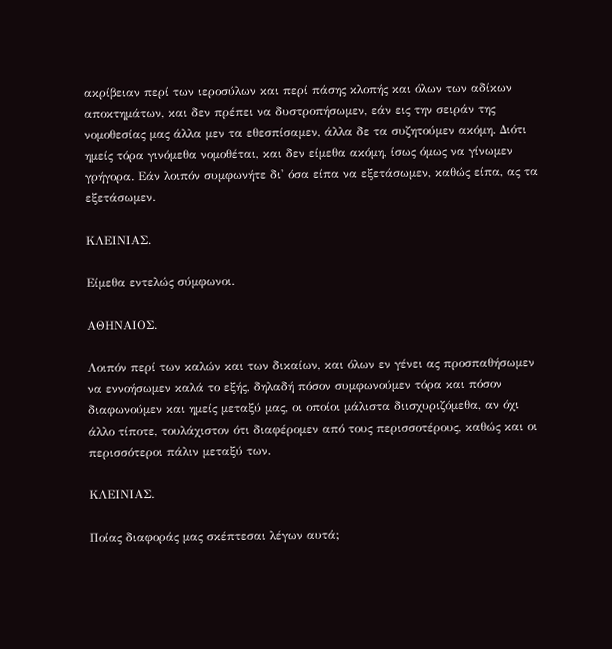ακρίβειαν περί των ιεροσύλων και περί πάσης κλοπής και όλων των αδίκων αποκτημάτων, και δεν πρέπει να δυστροπήσωμεν, εάν εις την σειράν της νομοθεσίας μας άλλα μεν τα εθεσπίσαμεν, άλλα δε τα συζητούμεν ακόμη. Διότι ημείς τόρα γινόμεθα νομοθέται, και δεν είμεθα ακόμη, ίσως όμως να γίνωμεν γρήγορα. Εάν λοιπόν συμφωνήτε δι' όσα είπα να εξετάσωμεν, καθώς είπα, ας τα εξετάσωμεν.

ΚΛΕΙΝΙΑΣ.

Είμεθα εντελώς σύμφωνοι.

ΑΘΗΝΑΙΟΣ.

Λοιπόν περί των καλών και των δικαίων, και όλων εν γένει ας προσπαθήσωμεν να εννοήσωμεν καλά το εξής, δηλαδή πόσον συμφωνούμεν τόρα και πόσον διαφωνούμεν και ημείς μεταξύ μας, οι οποίοι μάλιστα διισχυριζόμεθα, αν όχι άλλο τίποτε, τουλάχιστον ότι διαφέρομεν από τους περισσοτέρους, καθώς και οι περισσότεροι πάλιν μεταξύ των.

ΚΛΕΙΝΙΑΣ.

Ποίας διαφοράς μας σκέπτεσαι λέγων αυτά;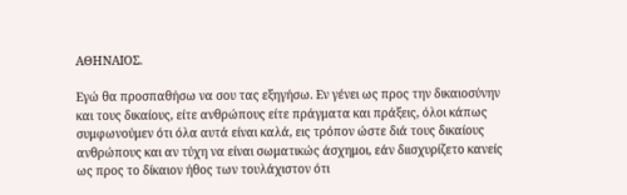ΑΘΗΝΑΙΟΣ.

Εγώ θα προσπαθήσω να σου τας εξηγήσω. Εν γένει ως προς την δικαιοσύνην και τους δικαίους, είτε ανθρώπους είτε πράγματα και πράξεις, όλοι κάπως συμφωνούμεν ότι όλα αυτά είναι καλά, εις τρόπον ώστε διά τους δικαίους ανθρώπους και αν τύχη να είναι σωματικώς άσχημοι, εάν διισχυρίζετο κανείς ως προς το δίκαιον ήθος των τουλάχιστον ότι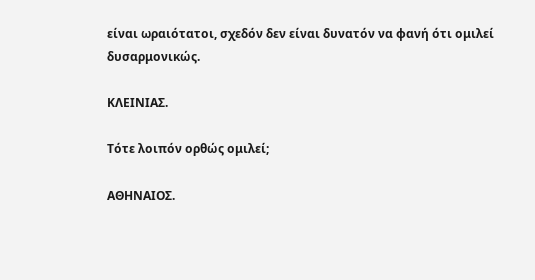είναι ωραιότατοι, σχεδόν δεν είναι δυνατόν να φανή ότι ομιλεί δυσαρμονικώς.

ΚΛΕΙΝΙΑΣ.

Τότε λοιπόν ορθώς ομιλεί;

ΑΘΗΝΑΙΟΣ.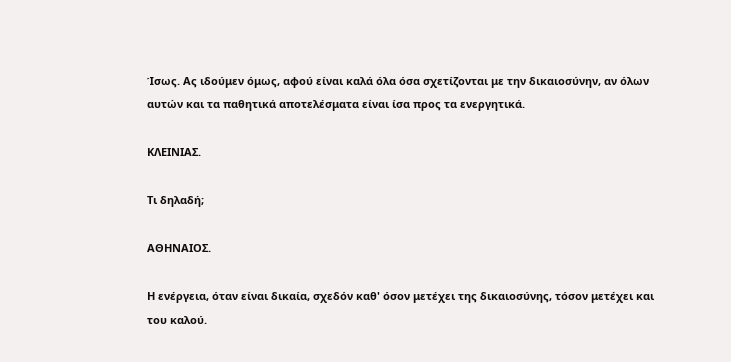Ίσως. Ας ιδούμεν όμως, αφού είναι καλά όλα όσα σχετίζονται με την δικαιοσύνην, αν όλων αυτών και τα παθητικά αποτελέσματα είναι ίσα προς τα ενεργητικά.

ΚΛΕΙΝΙΑΣ.

Τι δηλαδή;

ΑΘΗΝΑΙΟΣ.

Η ενέργεια, όταν είναι δικαία, σχεδόν καθ' όσον μετέχει της δικαιοσύνης, τόσον μετέχει και του καλού.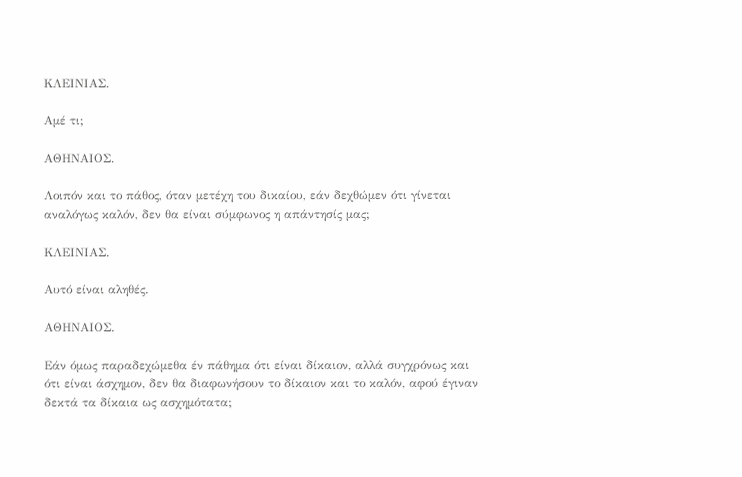ΚΛΕΙΝΙΑΣ.

Αμέ τι;

ΑΘΗΝΑΙΟΣ.

Λοιπόν και το πάθος, όταν μετέχη του δικαίου, εάν δεχθώμεν ότι γίνεται αναλόγως καλόν, δεν θα είναι σύμφωνος η απάντησίς μας;

ΚΛΕΙΝΙΑΣ.

Αυτό είναι αληθές.

ΑΘΗΝΑΙΟΣ.

Εάν όμως παραδεχώμεθα έν πάθημα ότι είναι δίκαιον, αλλά συγχρόνως και ότι είναι άσχημον, δεν θα διαφωνήσουν το δίκαιον και το καλόν, αφού έγιναν δεκτά τα δίκαια ως ασχημότατα;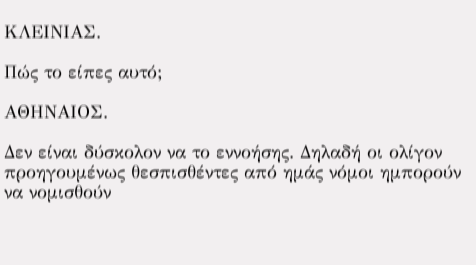ΚΛΕΙΝΙΑΣ.

Πώς το είπες αυτό;

ΑΘΗΝΑΙΟΣ.

Δεν είναι δύσκολον να το εννοήσης. Δηλαδή οι ολίγον προηγουμένως θεσπισθέντες από ημάς νόμοι ημπορούν να νομισθούν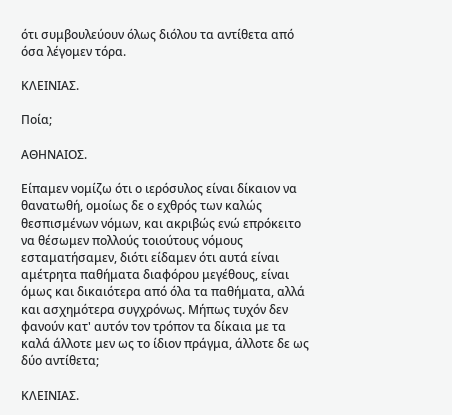ότι συμβουλεύουν όλως διόλου τα αντίθετα από όσα λέγομεν τόρα.

ΚΛΕΙΝΙΑΣ.

Ποία;

ΑΘΗΝΑΙΟΣ.

Είπαμεν νομίζω ότι ο ιερόσυλος είναι δίκαιον να θανατωθή, ομοίως δε ο εχθρός των καλώς θεσπισμένων νόμων, και ακριβώς ενώ επρόκειτο να θέσωμεν πολλούς τοιούτους νόμους εσταματήσαμεν, διότι είδαμεν ότι αυτά είναι αμέτρητα παθήματα διαφόρου μεγέθους, είναι όμως και δικαιότερα από όλα τα παθήματα, αλλά και ασχημότερα συγχρόνως. Μήπως τυχόν δεν φανούν κατ' αυτόν τον τρόπον τα δίκαια με τα καλά άλλοτε μεν ως το ίδιον πράγμα, άλλοτε δε ως δύο αντίθετα;

ΚΛΕΙΝΙΑΣ.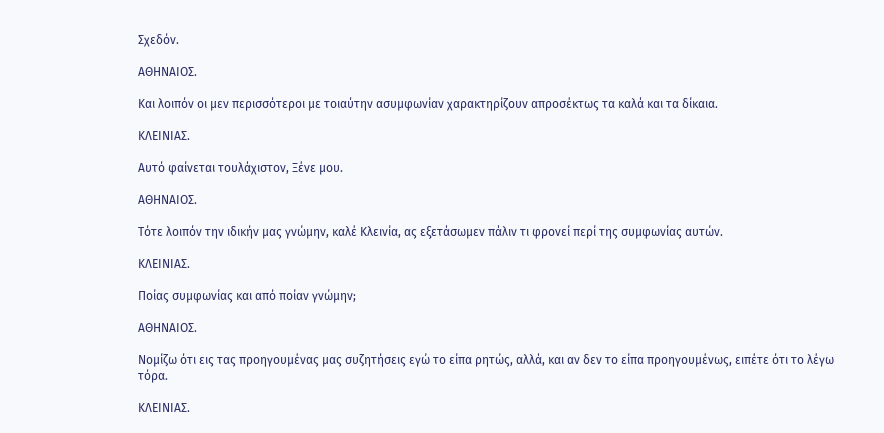Σχεδόν.

ΑΘΗΝΑΙΟΣ.

Και λοιπόν οι μεν περισσότεροι με τοιαύτην ασυμφωνίαν χαρακτηρίζουν απροσέκτως τα καλά και τα δίκαια.

ΚΛΕΙΝΙΑΣ.

Αυτό φαίνεται τουλάχιστον, Ξένε μου.

ΑΘΗΝΑΙΟΣ.

Τότε λοιπόν την ιδικήν μας γνώμην, καλέ Κλεινία, ας εξετάσωμεν πάλιν τι φρονεί περί της συμφωνίας αυτών.

ΚΛΕΙΝΙΑΣ.

Ποίας συμφωνίας και από ποίαν γνώμην;

ΑΘΗΝΑΙΟΣ.

Νομίζω ότι εις τας προηγουμένας μας συζητήσεις εγώ το είπα ρητώς, αλλά, και αν δεν το είπα προηγουμένως, ειπέτε ότι το λέγω τόρα.

ΚΛΕΙΝΙΑΣ.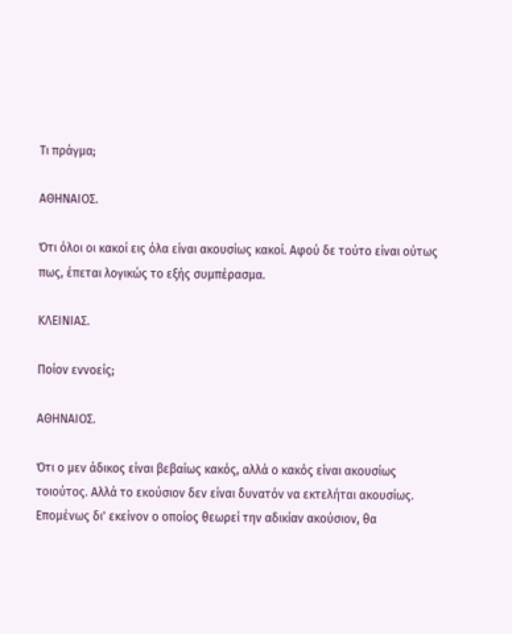Τι πράγμα;

ΑΘΗΝΑΙΟΣ.

Ότι όλοι οι κακοί εις όλα είναι ακουσίως κακοί. Αφού δε τούτο είναι ούτως πως, έπεται λογικώς το εξής συμπέρασμα.

ΚΛΕΙΝΙΑΣ.

Ποίον εννοείς;

ΑΘΗΝΑΙΟΣ.

Ότι ο μεν άδικος είναι βεβαίως κακός, αλλά ο κακός είναι ακουσίως τοιούτος. Αλλά το εκούσιον δεν είναι δυνατόν να εκτελήται ακουσίως. Επομένως δι' εκείνον ο οποίος θεωρεί την αδικίαν ακούσιον, θα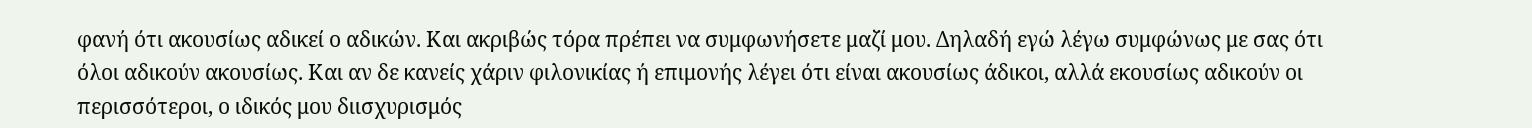φανή ότι ακουσίως αδικεί ο αδικών. Και ακριβώς τόρα πρέπει να συμφωνήσετε μαζί μου. Δηλαδή εγώ λέγω συμφώνως με σας ότι όλοι αδικούν ακουσίως. Και αν δε κανείς χάριν φιλονικίας ή επιμονής λέγει ότι είναι ακουσίως άδικοι, αλλά εκουσίως αδικούν οι περισσότεροι, ο ιδικός μου διισχυρισμός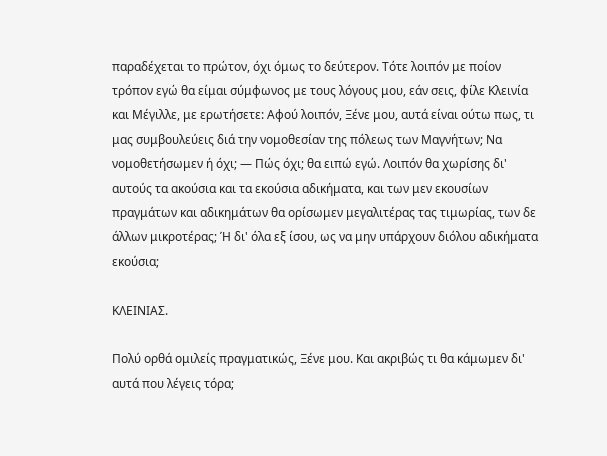παραδέχεται το πρώτον, όχι όμως το δεύτερον. Τότε λοιπόν με ποίον τρόπον εγώ θα είμαι σύμφωνος με τους λόγους μου, εάν σεις, φίλε Κλεινία και Μέγιλλε, με ερωτήσετε: Αφού λοιπόν, Ξένε μου, αυτά είναι ούτω πως, τι μας συμβουλεύεις διά την νομοθεσίαν της πόλεως των Μαγνήτων; Να νομοθετήσωμεν ή όχι; — Πώς όχι; θα ειπώ εγώ. Λοιπόν θα χωρίσης δι' αυτούς τα ακούσια και τα εκούσια αδικήματα, και των μεν εκουσίων πραγμάτων και αδικημάτων θα ορίσωμεν μεγαλιτέρας τας τιμωρίας, των δε άλλων μικροτέρας; Ή δι' όλα εξ ίσου, ως να μην υπάρχουν διόλου αδικήματα εκούσια;

ΚΛΕΙΝΙΑΣ.

Πολύ ορθά ομιλείς πραγματικώς, Ξένε μου. Και ακριβώς τι θα κάμωμεν δι' αυτά που λέγεις τόρα;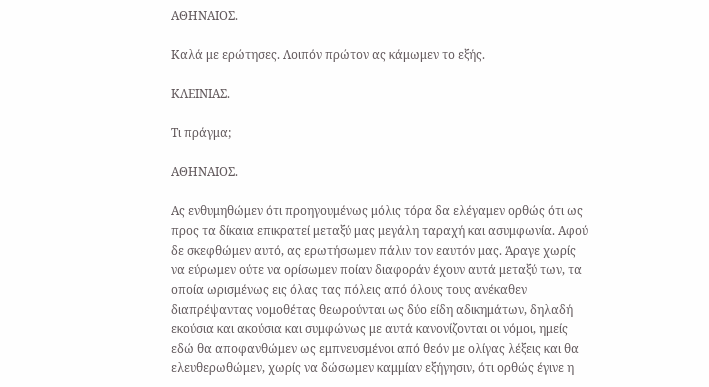ΑΘΗΝΑΙΟΣ.

Καλά με ερώτησες. Λοιπόν πρώτον ας κάμωμεν το εξής.

ΚΛΕΙΝΙΑΣ.

Τι πράγμα;

ΑΘΗΝΑΙΟΣ.

Ας ενθυμηθώμεν ότι προηγουμένως μόλις τόρα δα ελέγαμεν ορθώς ότι ως προς τα δίκαια επικρατεί μεταξύ μας μεγάλη ταραχή και ασυμφωνία. Αφού δε σκεφθώμεν αυτό, ας ερωτήσωμεν πάλιν τον εαυτόν μας. Άραγε χωρίς να εύρωμεν ούτε να ορίσωμεν ποίαν διαφοράν έχουν αυτά μεταξύ των, τα οποία ωρισμένως εις όλας τας πόλεις από όλους τους ανέκαθεν διαπρέψαντας νομοθέτας θεωρούνται ως δύο είδη αδικημάτων, δηλαδή εκούσια και ακούσια και συμφώνως με αυτά κανονίζονται οι νόμοι, ημείς εδώ θα αποφανθώμεν ως εμπνευσμένοι από θεόν με ολίγας λέξεις και θα ελευθερωθώμεν, χωρίς να δώσωμεν καμμίαν εξήγησιν, ότι ορθώς έγινε η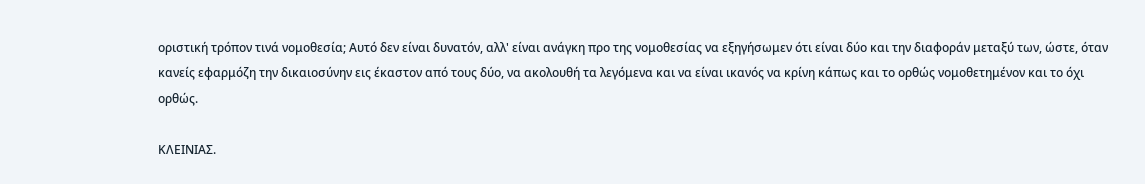οριστική τρόπον τινά νομοθεσία; Αυτό δεν είναι δυνατόν, αλλ' είναι ανάγκη προ της νομοθεσίας να εξηγήσωμεν ότι είναι δύο και την διαφοράν μεταξύ των, ώστε, όταν κανείς εφαρμόζη την δικαιοσύνην εις έκαστον από τους δύο, να ακολουθή τα λεγόμενα και να είναι ικανός να κρίνη κάπως και το ορθώς νομοθετημένον και το όχι ορθώς.

ΚΛΕΙΝΙΑΣ.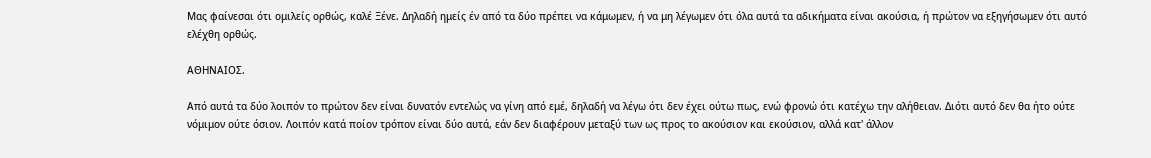Μας φαίνεσαι ότι ομιλείς ορθώς, καλέ Ξένε. Δηλαδή ημείς έν από τα δύο πρέπει να κάμωμεν, ή να μη λέγωμεν ότι όλα αυτά τα αδικήματα είναι ακούσια, ή πρώτον να εξηγήσωμεν ότι αυτό ελέχθη ορθώς.

ΑΘΗΝΑΙΟΣ.

Από αυτά τα δύο λοιπόν το πρώτον δεν είναι δυνατόν εντελώς να γίνη από εμέ, δηλαδή να λέγω ότι δεν έχει ούτω πως, ενώ φρονώ ότι κατέχω την αλήθειαν. Διότι αυτό δεν θα ήτο ούτε νόμιμον ούτε όσιον. Λοιπόν κατά ποίον τρόπον είναι δύο αυτά, εάν δεν διαφέρουν μεταξύ των ως προς το ακούσιον και εκούσιον, αλλά κατ' άλλον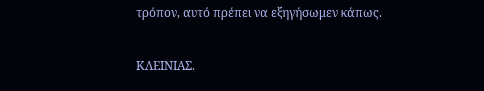τρόπον, αυτό πρέπει να εξηγήσωμεν κάπως.

ΚΛΕΙΝΙΑΣ.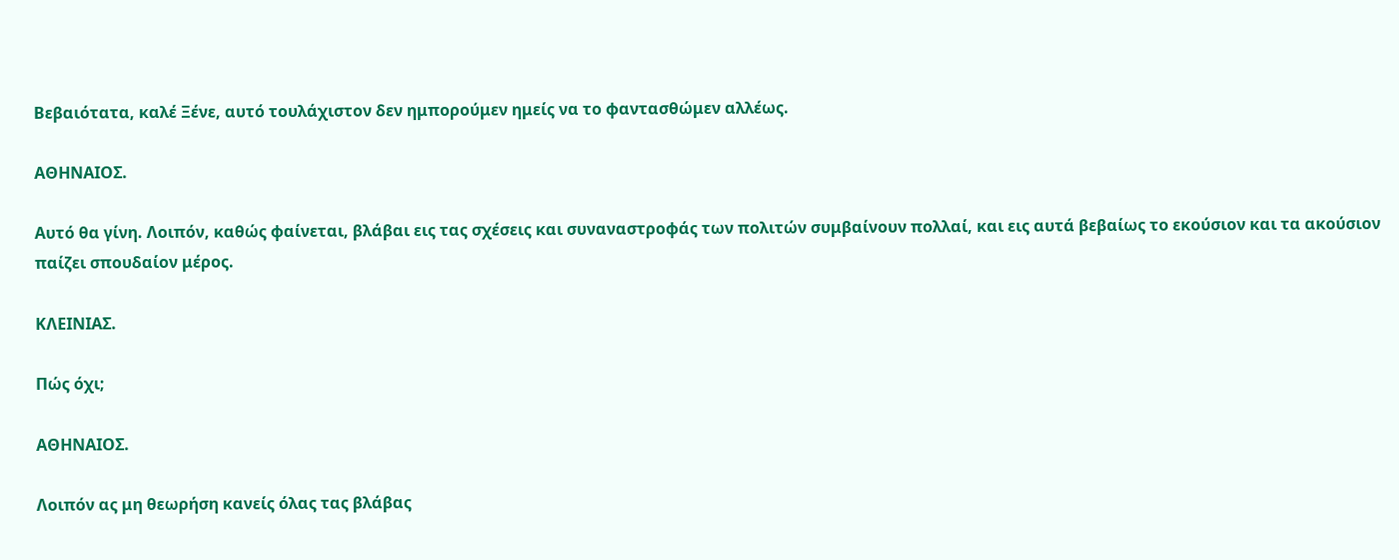Βεβαιότατα, καλέ Ξένε, αυτό τουλάχιστον δεν ημπορούμεν ημείς να το φαντασθώμεν αλλέως.

ΑΘΗΝΑΙΟΣ.

Αυτό θα γίνη. Λοιπόν, καθώς φαίνεται, βλάβαι εις τας σχέσεις και συναναστροφάς των πολιτών συμβαίνουν πολλαί, και εις αυτά βεβαίως το εκούσιον και τα ακούσιον παίζει σπουδαίον μέρος.

ΚΛΕΙΝΙΑΣ.

Πώς όχι;

ΑΘΗΝΑΙΟΣ.

Λοιπόν ας μη θεωρήση κανείς όλας τας βλάβας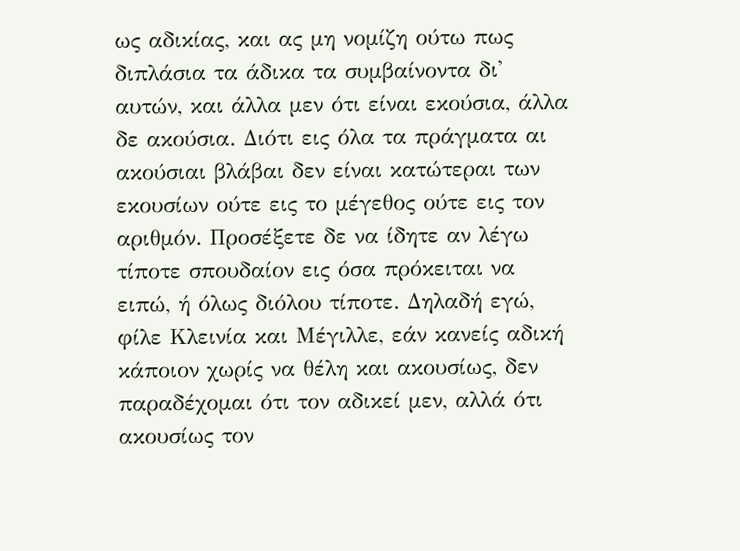ως αδικίας, και ας μη νομίζη ούτω πως διπλάσια τα άδικα τα συμβαίνοντα δι' αυτών, και άλλα μεν ότι είναι εκούσια, άλλα δε ακούσια. Διότι εις όλα τα πράγματα αι ακούσιαι βλάβαι δεν είναι κατώτεραι των εκουσίων ούτε εις το μέγεθος ούτε εις τον αριθμόν. Προσέξετε δε να ίδητε αν λέγω τίποτε σπουδαίον εις όσα πρόκειται να ειπώ, ή όλως διόλου τίποτε. Δηλαδή εγώ, φίλε Κλεινία και Μέγιλλε, εάν κανείς αδική κάποιον χωρίς να θέλη και ακουσίως, δεν παραδέχομαι ότι τον αδικεί μεν, αλλά ότι ακουσίως τον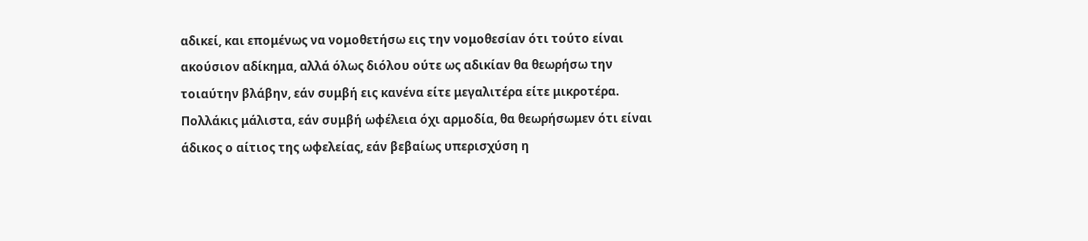αδικεί, και επομένως να νομοθετήσω εις την νομοθεσίαν ότι τούτο είναι ακούσιον αδίκημα, αλλά όλως διόλου ούτε ως αδικίαν θα θεωρήσω την τοιαύτην βλάβην, εάν συμβή εις κανένα είτε μεγαλιτέρα είτε μικροτέρα. Πολλάκις μάλιστα, εάν συμβή ωφέλεια όχι αρμοδία, θα θεωρήσωμεν ότι είναι άδικος ο αίτιος της ωφελείας, εάν βεβαίως υπερισχύση η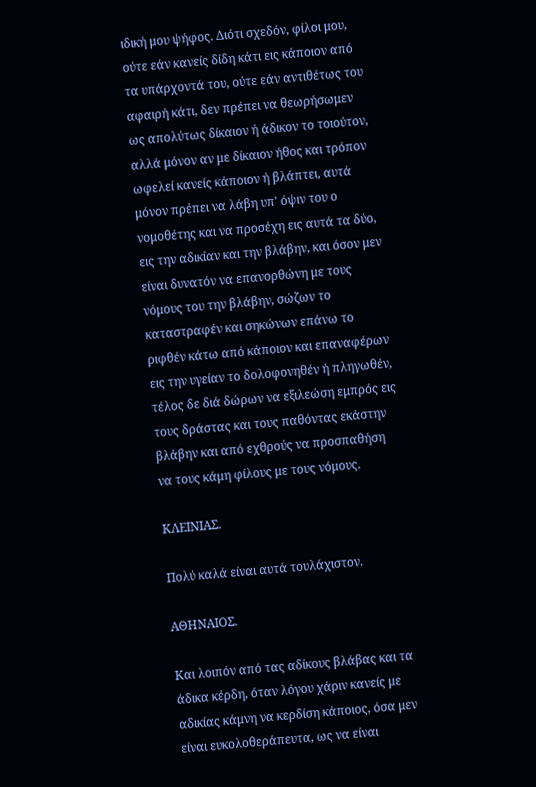ιδική μου ψήφος. Διότι σχεδόν, φίλοι μου, ούτε εάν κανείς δίδη κάτι εις κάποιον από τα υπάρχοντά του, ούτε εάν αντιθέτως του αφαιρή κάτι, δεν πρέπει να θεωρήσωμεν ως απολύτως δίκαιον ή άδικον το τοιούτον, αλλά μόνον αν με δίκαιον ήθος και τρόπον ωφελεί κανείς κάποιον ή βλάπτει, αυτά μόνον πρέπει να λάβη υπ' όψιν του ο νομοθέτης και να προσέχη εις αυτά τα δύο, εις την αδικίαν και την βλάβην, και όσον μεν είναι δυνατόν να επανορθώνη με τους νόμους του την βλάβην, σώζων το καταστραφέν και σηκώνων επάνω το ριφθέν κάτω από κάποιον και επαναφέρων εις την υγείαν το δολοφονηθέν ή πληγωθέν, τέλος δε διά δώρων να εξιλεώση εμπρός εις τους δράστας και τους παθόντας εκάστην βλάβην και από εχθρούς να προσπαθήση να τους κάμη φίλους με τους νόμους.

ΚΛΕΙΝΙΑΣ.

Πολύ καλά είναι αυτά τουλάχιστον.

ΑΘΗΝΑΙΟΣ.

Και λοιπόν από τας αδίκους βλάβας και τα άδικα κέρδη, όταν λόγου χάριν κανείς με αδικίας κάμνη να κερδίση κάποιος, όσα μεν είναι ευκολοθεράπευτα, ως να είναι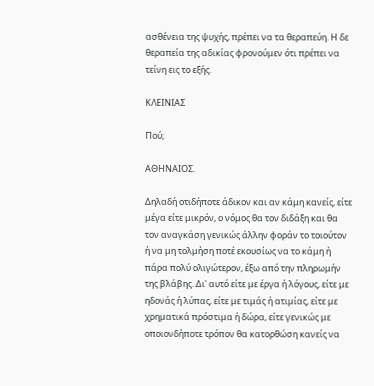ασθένεια της ψυχής, πρέπει να τα θεραπεύη. Η δε θεραπεία της αδικίας φρονούμεν ότι πρέπει να τείνη εις το εξής.

ΚΛΕΙΝΙΑΣ

Πού;

ΑΘΗΝΑΙΟΣ.

Δηλαδή οτιδήποτε άδικον και αν κάμη κανείς, είτε μέγα είτε μικρόν, ο νόμος θα τον διδάξη και θα τον αναγκάση γενικώς άλλην φοράν το τοιούτον ή να μη τολμήση ποτέ εκουσίως να το κάμη ή πάρα πολύ ολιγώτερον, έξω από την πληρωμήν της βλάβης. Δι' αυτό είτε με έργα ή λόγους, είτε με ηδονάς ή λύπας, είτε με τιμάς ή ατιμίας, είτε με χρηματικά πρόστιμα ή δώρα, είτε γενικώς με οποιονδήποτε τρόπον θα κατορθώση κανείς να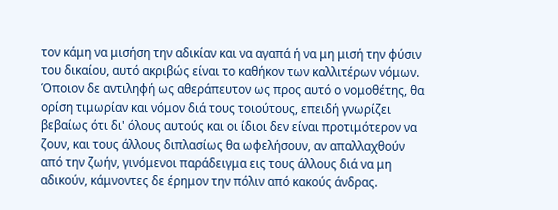τον κάμη να μισήση την αδικίαν και να αγαπά ή να μη μισή την φύσιν του δικαίου, αυτό ακριβώς είναι το καθήκον των καλλιτέρων νόμων. Όποιον δε αντιληφή ως αθεράπευτον ως προς αυτό ο νομοθέτης, θα ορίση τιμωρίαν και νόμον διά τους τοιούτους, επειδή γνωρίζει βεβαίως ότι δι' όλους αυτούς και οι ίδιοι δεν είναι προτιμότερον να ζουν, και τους άλλους διπλασίως θα ωφελήσουν, αν απαλλαχθούν από την ζωήν, γινόμενοι παράδειγμα εις τους άλλους διά να μη αδικούν, κάμνοντες δε έρημον την πόλιν από κακούς άνδρας.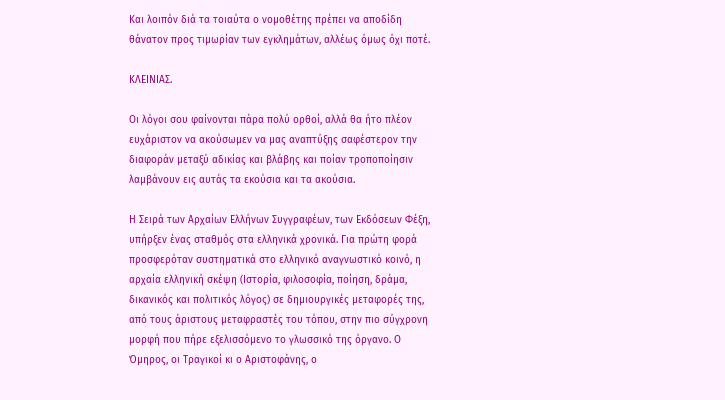Και λοιπόν διά τα τοιαύτα ο νομοθέτης πρέπει να αποδίδη θάνατον προς τιμωρίαν των εγκλημάτων, αλλέως όμως όχι ποτέ.

ΚΛΕΙΝΙΑΣ.

Οι λόγοι σου φαίνονται πάρα πολύ ορθοί, αλλά θα ήτο πλέον ευχάριστον να ακούσωμεν να μας αναπτύξης σαφέστερον την διαφοράν μεταξύ αδικίας και βλάβης και ποίαν τροποποίησιν λαμβάνουν εις αυτάς τα εκούσια και τα ακούσια.

Η Σειρά των Αρχαίων Ελλήνων Συγγραφέων, των Εκδόσεων Φέξη, υπήρξεν ένας σταθμός στα ελληνικά χρονικά. Για πρώτη φορά προσφερόταν συστηματικά στο ελληνικό αναγνωστικό κοινό, η αρχαία ελληνική σκέψη (Ιστορία, φιλοσοφία, ποίηση, δράμα, δικανικός και πολιτικός λόγος) σε δημιουργικές μεταφορές της, από τους άριστους μεταφραστές του τόπου, στην πιο σύγχρονη μορφή που πήρε εξελισσόμενο το γλωσσικό της όργανο. Ο Όμηρος, οι Τραγικοί κι ο Αριστοφάνης, ο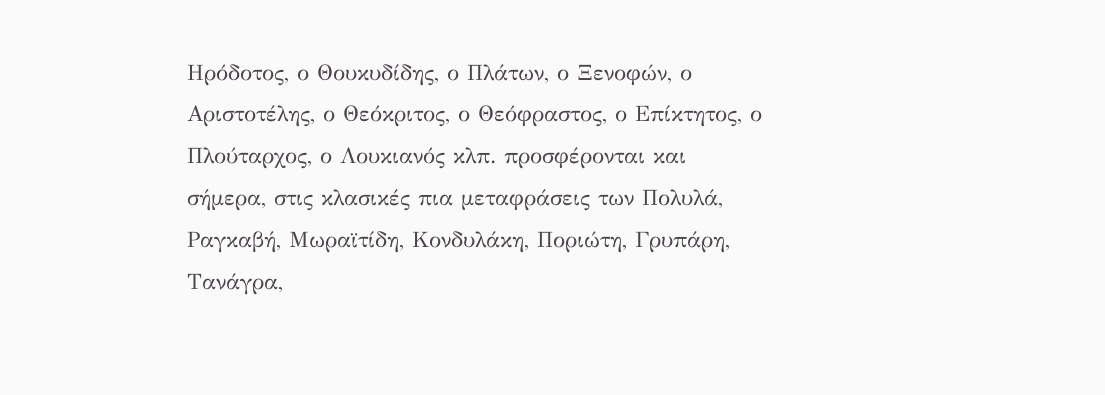Ηρόδοτος, ο Θουκυδίδης, ο Πλάτων, ο Ξενοφών, ο Αριστοτέλης, ο Θεόκριτος, ο Θεόφραστος, ο Επίκτητος, ο Πλούταρχος, ο Λουκιανός κλπ. προσφέρονται και σήμερα, στις κλασικές πια μεταφράσεις των Πολυλά, Ραγκαβή, Μωραϊτίδη, Κονδυλάκη, Ποριώτη, Γρυπάρη, Τανάγρα,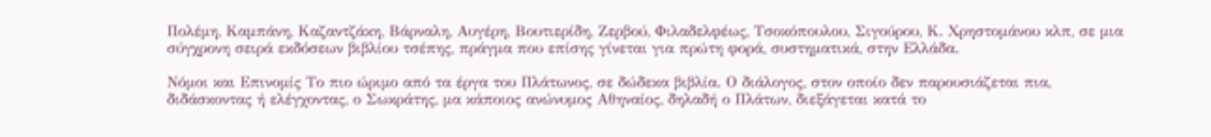Πολέμη, Καμπάνη, Καζαντζάκη, Βάρναλη, Αυγέρη, Βουτιερίδη, Ζερβού, Φιλαδελφέως, Τσοκόπουλου, Σιγούρου, Κ. Χρηστομάνου κλπ, σε μια σύγχρονη σειρά εκδόσεων βιβλίου τσέπης, πράγμα που επίσης γίνεται για πρώτη φορά, συστηματικά, στην Ελλάδα.

Νόμοι και Επινομίς Το πιο ώριμο από τα έργα του Πλάτωνος, σε δώδεκα βιβλία. Ο διάλογος, στον οποίο δεν παρουσιάζεται πια, διδάσκοντας ή ελέγχοντας, ο Σωκράτης, μα κάποιος ανώνυμος Αθηναίος, δηλαδή ο Πλάτων, διεξάγεται κατά το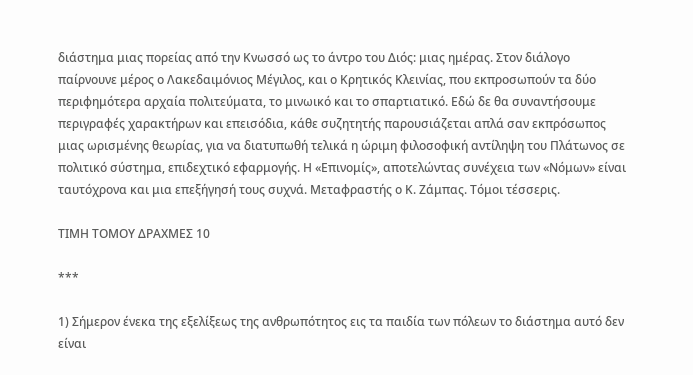διάστημα μιας πορείας από την Κνωσσό ως το άντρο του Διός: μιας ημέρας. Στον διάλογο παίρνουνε μέρος ο Λακεδαιμόνιος Μέγιλος, και ο Κρητικός Κλεινίας, που εκπροσωπούν τα δύο περιφημότερα αρχαία πολιτεύματα, το μινωικό και το σπαρτιατικό. Εδώ δε θα συναντήσουμε περιγραφές χαρακτήρων και επεισόδια, κάθε συζητητής παρουσιάζεται απλά σαν εκπρόσωπος μιας ωρισμένης θεωρίας, για να διατυπωθή τελικά η ώριμη φιλοσοφική αντίληψη του Πλάτωνος σε πολιτικό σύστημα, επιδεχτικό εφαρμογής. Η «Επινομίς», αποτελώντας συνέχεια των «Νόμων» είναι ταυτόχρονα και μια επεξήγησή τους συχνά. Μεταφραστής ο Κ. Ζάμπας. Τόμοι τέσσερις.

ΤΙΜΗ ΤΟΜΟΥ ΔΡΑΧΜΕΣ 10

***

1) Σήμερον ένεκα της εξελίξεως της ανθρωπότητος εις τα παιδία των πόλεων το διάστημα αυτό δεν είναι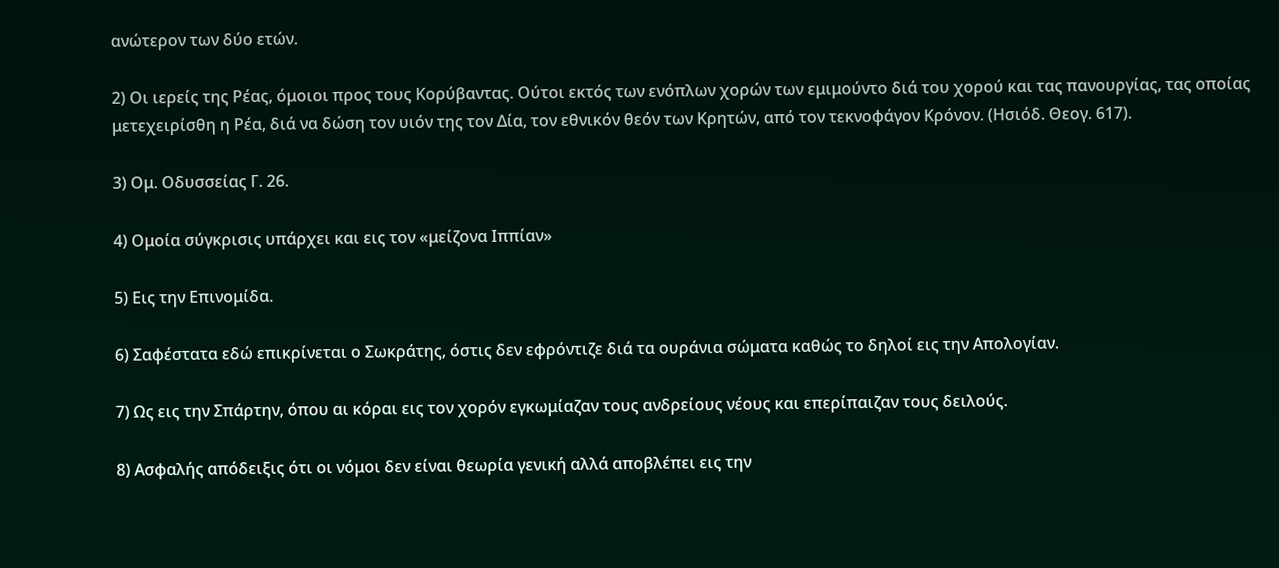ανώτερον των δύο ετών.

2) Οι ιερείς της Ρέας, όμοιοι προς τους Κορύβαντας. Ούτοι εκτός των ενόπλων χορών των εμιμούντο διά του χορού και τας πανουργίας, τας οποίας μετεχειρίσθη η Ρέα, διά να δώση τον υιόν της τον Δία, τον εθνικόν θεόν των Κρητών, από τον τεκνοφάγον Κρόνον. (Ησιόδ. Θεογ. 617).

3) Ομ. Οδυσσείας Γ. 26.

4) Ομοία σύγκρισις υπάρχει και εις τον «μείζονα Ιππίαν»

5) Εις την Επινομίδα.

6) Σαφέστατα εδώ επικρίνεται ο Σωκράτης, όστις δεν εφρόντιζε διά τα ουράνια σώματα καθώς το δηλοί εις την Απολογίαν.

7) Ως εις την Σπάρτην, όπου αι κόραι εις τον χορόν εγκωμίαζαν τους ανδρείους νέους και επερίπαιζαν τους δειλούς.

8) Ασφαλής απόδειξις ότι οι νόμοι δεν είναι θεωρία γενική αλλά αποβλέπει εις την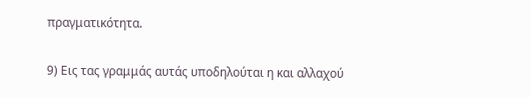πραγματικότητα.

9) Εις τας γραμμάς αυτάς υποδηλούται η και αλλαχού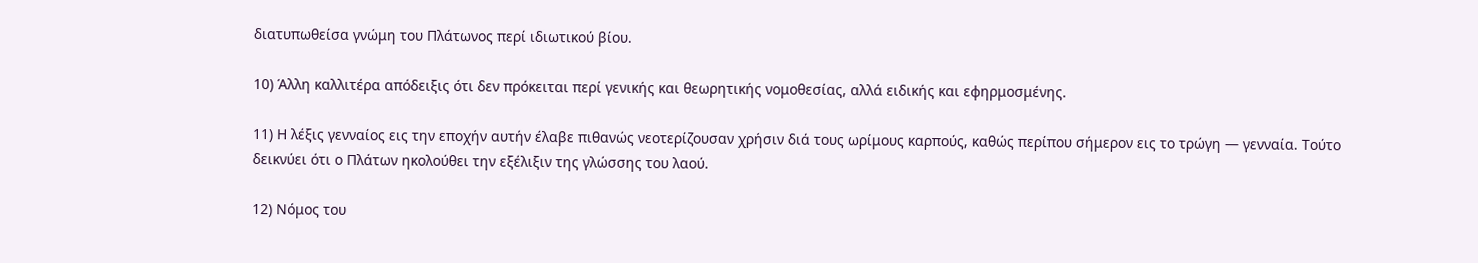διατυπωθείσα γνώμη του Πλάτωνος περί ιδιωτικού βίου.

10) Άλλη καλλιτέρα απόδειξις ότι δεν πρόκειται περί γενικής και θεωρητικής νομοθεσίας, αλλά ειδικής και εφηρμοσμένης.

11) Η λέξις γενναίος εις την εποχήν αυτήν έλαβε πιθανώς νεοτερίζουσαν χρήσιν διά τους ωρίμους καρπούς, καθώς περίπου σήμερον εις το τρώγη — γενναία. Τούτο δεικνύει ότι ο Πλάτων ηκολούθει την εξέλιξιν της γλώσσης του λαού.

12) Νόμος του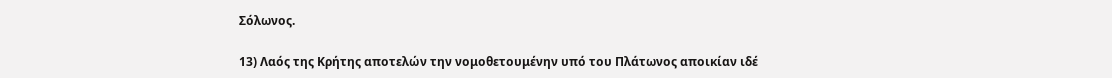Σόλωνος.

13) Λαός της Κρήτης αποτελών την νομοθετουμένην υπό του Πλάτωνος αποικίαν ιδέ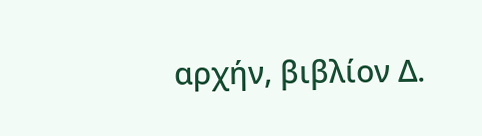αρχήν, βιβλίον Δ.